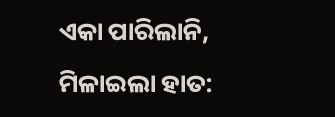ଏକା ପାରିଲାନି, ମିଳାଇଲା ହାତ: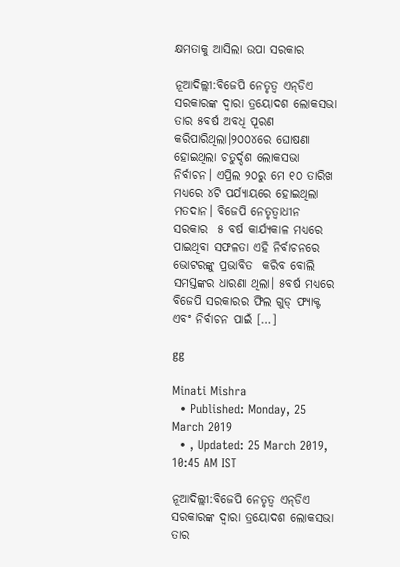କ୍ଷମତାକୁ ଆସିଲା ଉପା ସରକାର

ନୂଆଦିଲ୍ଲୀ:ବିଜେପି ନେତୃତ୍ୱ ଏନ୍‌ଡିଏ ସରକାରଙ୍କ ଦ୍ୱାରା ତ୍ରୟୋଦଶ ଲୋକସଭା ତାର ୫ବର୍ଷ ଅବଧି ପୂରଣ କରିପାରିଥିଲା।୨୦୦୪ରେ ଘୋଷଣା ହୋଇଥିଲା ଚତୁର୍ଦ୍ଦଶ ଲୋକସଭା ନିର୍ବାଚନ। ଏପ୍ରିଲ ୨୦ରୁ ମେ ୧୦ ତାରିଖ ମଧ୍ୟରେ ୪ଟି ପର୍ଯ୍ୟାୟରେ ହୋଇଥିଲା ମତଦାନ। ବିଜେପି ନେତୃତ୍ୱାଧୀନ ସରକାର  ୫ ବର୍ଷ କାର୍ଯ୍ୟକାଳ ମଧ୍ୟରେ ପାଇଥିବା ସଫଳତା ଏହି ନିର୍ବାଚନରେ ଭୋଟରଙ୍କୁ ପ୍ରଭାବିତ  କରିବ ବୋଲି ସମସ୍ତଙ୍କର ଧାରଣା ଥିଲା। ୫ବର୍ଷ ମଧ୍ୟରେ ବିଜେପି ସରକାରର ଫିଲ ଗୁଡ୍‌ ଫ୍ୟାକ୍ଟ ଏବଂ ନିର୍ବାଚନ ପାଇଁ […]

gg

Minati Mishra
  • Published: Monday, 25 March 2019
  • , Updated: 25 March 2019, 10:45 AM IST

ନୂଆଦିଲ୍ଲୀ:ବିଜେପି ନେତୃତ୍ୱ ଏନ୍‌ଡିଏ ସରକାରଙ୍କ ଦ୍ୱାରା ତ୍ରୟୋଦଶ ଲୋକସଭା ତାର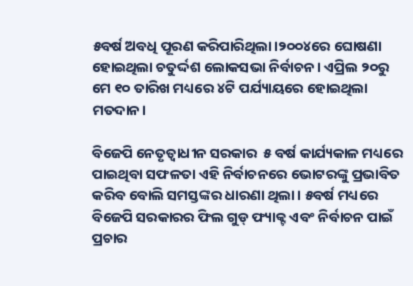୫ବର୍ଷ ଅବଧି ପୂରଣ କରିପାରିଥିଲା।୨୦୦୪ରେ ଘୋଷଣା ହୋଇଥିଲା ଚତୁର୍ଦ୍ଦଶ ଲୋକସଭା ନିର୍ବାଚନ। ଏପ୍ରିଲ ୨୦ରୁ ମେ ୧୦ ତାରିଖ ମଧ୍ୟରେ ୪ଟି ପର୍ଯ୍ୟାୟରେ ହୋଇଥିଲା ମତଦାନ।

ବିଜେପି ନେତୃତ୍ୱାଧୀନ ସରକାର  ୫ ବର୍ଷ କାର୍ଯ୍ୟକାଳ ମଧ୍ୟରେ ପାଇଥିବା ସଫଳତା ଏହି ନିର୍ବାଚନରେ ଭୋଟରଙ୍କୁ ପ୍ରଭାବିତ  କରିବ ବୋଲି ସମସ୍ତଙ୍କର ଧାରଣା ଥିଲା। ୫ବର୍ଷ ମଧ୍ୟରେ ବିଜେପି ସରକାରର ଫିଲ ଗୁଡ୍‌ ଫ୍ୟାକ୍ଟ ଏବଂ ନିର୍ବାଚନ ପାଇଁ ପ୍ରଚାର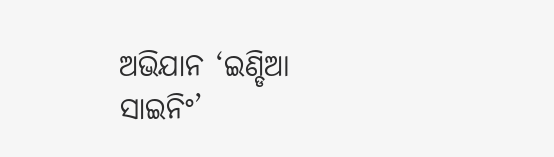ଅଭିଯାନ ‘ଇଣ୍ଡିଆ ସାଇନିଂ’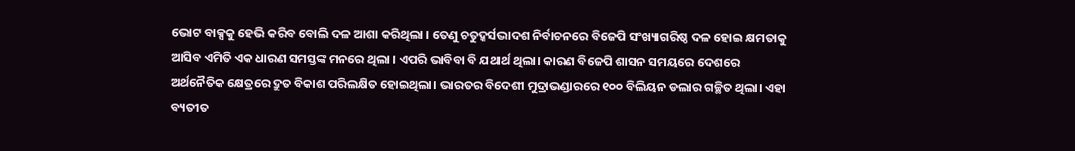ଭୋଟ ବାକ୍ସକୁ ହେଭି କରିବ ବୋଲି ଦଳ ଆଶା କରିଥିଲା । ତେଣୁ ଚତୁଦ୍କର୍ସଦ୍ଭାଦଶ ନିର୍ବାଚନରେ ବିଜେପି ସଂଖ୍ୟାଗରିଷ୍ଠ ଦଳ ହୋଇ କ୍ଷମତାକୁ ଆସିବ ଏମିତି ଏକ ଧାରଣ ସମସ୍ତଙ୍କ ମନରେ ଥିଲା । ଏପରି ଭାବିବା ବି ଯଥାର୍ଥ ଥିଲା। କାରଣ ବିଜେପି ଶାସନ ସମୟରେ ଦେଶରେ ଅର୍ଥନୈତିକ କ୍ଷେତ୍ରରେ ଦ୍ରୁତ ବିକାଶ ପରିଲକ୍ଷିତ ହୋଇଥିଲା। ଭାରତର ବିଦେଶୀ ମୁଦ୍ରାଭଣ୍ଡାରରେ ୧୦୦ ବିଲିୟନ ଡଲାର ଗଚ୍ଛିତ ଥିଲା। ଏହା ବ୍ୟତୀତ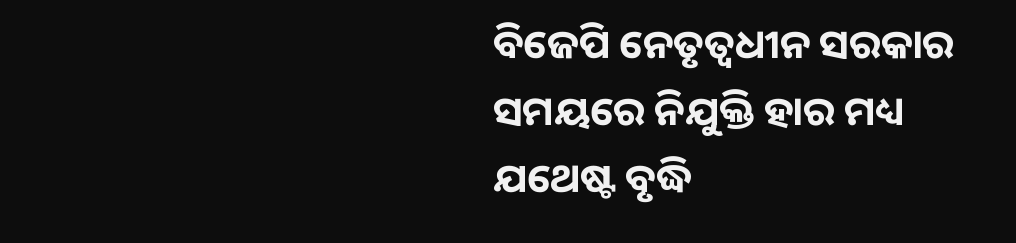ବିଜେପି ନେତୃତ୍ୱଧୀନ ସରକାର ସମୟରେ ନିଯୁକ୍ତି ହାର ମଧ୍ୟ ଯଥେଷ୍ଟ ବୃଦ୍ଧି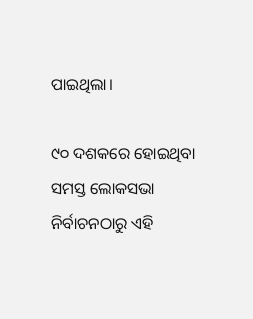ପାଇଥିଲା।

୯୦ ଦଶକରେ ହୋଇଥିବା ସମସ୍ତ ଲୋକସଭା ନିର୍ବାଚନଠାରୁ ଏହି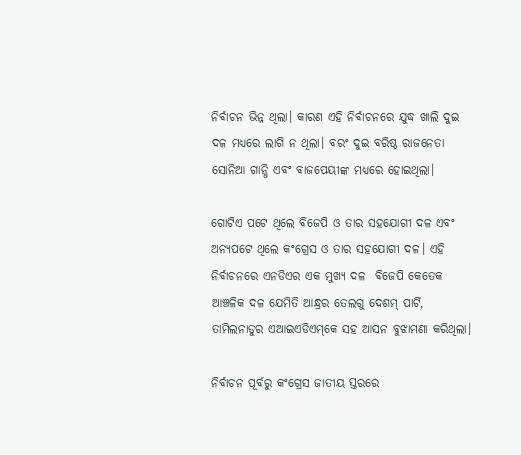ନିର୍ବାଚନ ଭିନ୍ନ ଥିଲା। କାରଣ ଏହି ନିର୍ବାଚନରେ ଯୁଦ୍ଧ ଖାଲି ଦୁଇ ଦଳ ମଧ୍ୟରେ ଲାଗି ନ ଥିଲା। ବରଂ ଦୁଇ ବରିଷ୍ଠ ରାଜନେତା ସୋନିଆ ଗାନ୍ଧି ଏବଂ ବାଜପେୟୀଙ୍କ ମଧ୍ୟରେ ହୋଇଥିଲା।

ଗୋଟିଏ ପଟେ ଥିଲେ ବିଜେପି ଓ ତାର ସହଯୋଗୀ ଦଳ ଏବଂ ଅନ୍ୟପଟେ ଥିଲେ କଂଗ୍ରେସ ଓ ତାର ସହଯୋଗୀ ଦଳ। ଏହି ନିର୍ବାଚନରେ ଏନଡିଏର ଏକ ମୁଖ୍ୟ ଦଳ  ବିଜେପି କେତେକ ଆଞ୍ଚଳିକ ଦଳ ଯେମିତି ଆନ୍ଧ୍ରର ତେଲଗୁ ଦେଶମ୍‌ ପାର୍ଟି, ତାମିଲନାଡୁର ଏଆଇଏଡିଏମ୍‌କେ ସହ ଆସନ ବୁଝାମଣା କରିଥିଲା।

ନିର୍ବାଚନ ପୂର୍ବରୁ କଂଗ୍ରେସ ଜାତୀୟ ସ୍ତରରେ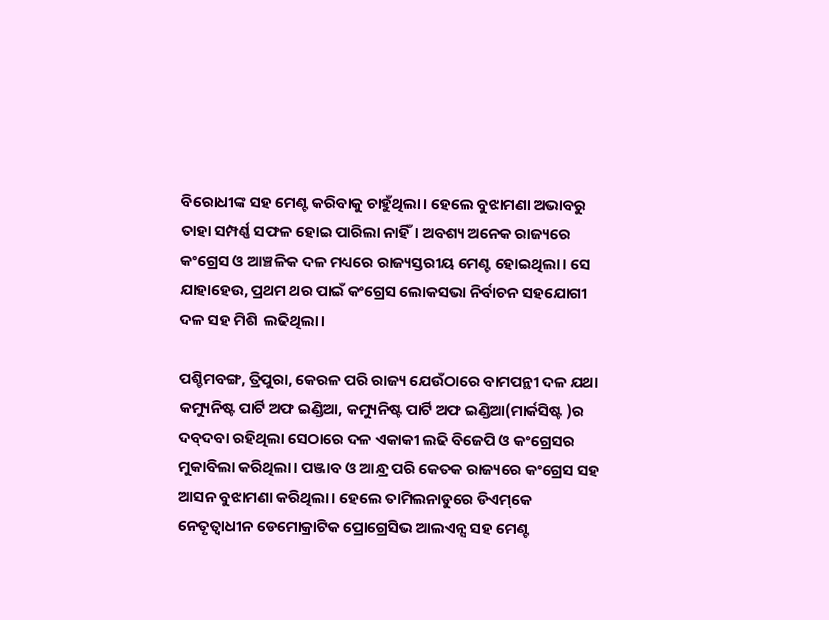ବିରୋଧୀଙ୍କ ସହ ମେଣ୍ଟ କରିବାକୁ ଚାହୁଁଥିଲା। ହେଲେ ବୁଝାମଣା ଅଭାବରୁ ତାହା ସମ୍ପର୍ଣ୍ଣ ସଫଳ ହୋଇ ପାରିଲା ନାହିଁ। ଅବଶ୍ୟ ଅନେକ ରାଜ୍ୟରେ କଂଗ୍ରେସ ଓ ଆଞ୍ଚଳିକ ଦଳ ମଧ୍ୟରେ ରାଜ୍ୟସ୍ତରୀୟ ମେଣ୍ଟ ହୋଇଥିଲା। ସେ ଯାହାହେଉ, ପ୍ରଥମ ଥର ପାଇଁ କଂଗ୍ରେସ ଲୋକସଭା ନିର୍ବାଚନ ସହଯୋଗୀ ଦଳ ସହ ମିଶି  ଲଢିଥିଲା।

ପଶ୍ଚିମବଙ୍ଗ, ତ୍ରିପୁରା, କେରଳ ପରି ରାଜ୍ୟ ଯେଉଁଠାରେ ବାମପନ୍ଥୀ ଦଳ ଯଥା କମ୍ୟୁନିଷ୍ଟ ପାର୍ଟି ଅଫ ଇଣ୍ଡିଆ, କମ୍ୟୁନିଷ୍ଟ ପାର୍ଟି ଅଫ ଇଣ୍ଡିଆ(ମାର୍କସିଷ୍ଟ )ର ଦବ୍‌ଦବା ରହିଥିଲା ସେଠାରେ ଦଳ ଏକାକୀ ଲଢି ବିଜେପି ଓ କଂଗ୍ରେସର ମୁକାବିଲା କରିଥିଲା। ପଞ୍ଜାବ ଓ ଆନ୍ଧ୍ର ପରି କେତକ ରାଜ୍ୟରେ କଂଗ୍ରେସ ସହ ଆସନ ବୁଝାମଣା କରିଥିଲା। ହେଲେ ତାମିଲନାଡୁରେ ଡିଏମ୍‌କେ ନେତୃତ୍ୱାଧୀନ ଡେମୋକ୍ରାଟିକ ପ୍ରୋଗ୍ରେସିଭ ଆଲଏନ୍ସ ସହ ମେଣ୍ଟ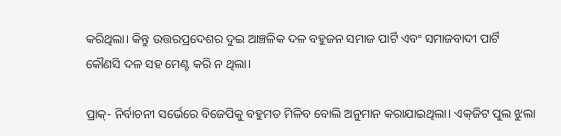କରିଥିଲା। କିନ୍ତୁ ଉତ୍ତରପ୍ରଦେଶର ଦୁଇ ଆଞ୍ଚଳିକ ଦଳ ବହୁଜନ ସମାଜ ପାର୍ଟି ଏବଂ ସମାଜବାଦୀ ପାର୍ଟି କୌଣସି ଦଳ ସହ ମେଣ୍ଟ କରି ନ ଥିଲା।

ପ୍ରାକ୍‌- ନିର୍ବାଚନୀ ସର୍ଭେରେ ବିଜେପିକୁ ବହୁମତ ମିଳିବ ବୋଲି ଅନୁମାନ କରାଯାଇଥିଲା। ଏକ୍‌ଜିଟ ପୁଲ ଝୁଲା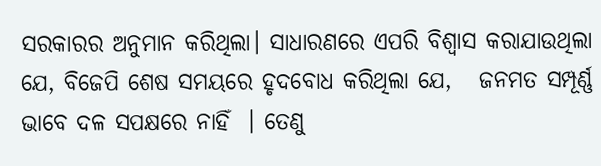ସରକାରର ଅନୁମାନ କରିଥିଲା। ସାଧାରଣରେ ଏପରି ବିଶ୍ୱାସ କରାଯାଉଥିଲା ଯେ, ବିଜେପି ଶେଷ ସମୟରେ ହୃଦବୋଧ କରିଥିଲା ଯେ,   ଜନମତ ସମ୍ପୂର୍ଣ୍ଣ ଭାବେ ଦଳ ସପକ୍ଷରେ ନାହିଁ  । ତେଣୁ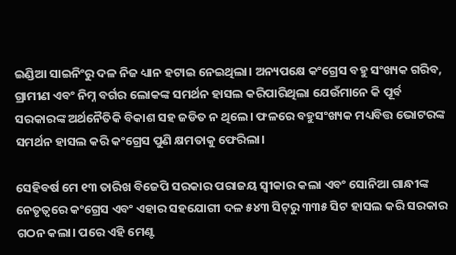ଇଣ୍ଡିଆ ସାଇନିଂରୁ ଦଳ ନିଜ ଧ୍ୟାନ ହଟାଇ ନେଇଥିଲା। ଅନ୍ୟପକ୍ଷେ କଂଗ୍ରେସ ବହୁ ସଂଖ୍ୟକ ଗରିବ, ଗ୍ରାମୀଣ ଏବଂ ନିମ୍ନ ବର୍ଗର ଲୋକଙ୍କ ସମର୍ଥନ ହାସଲ କରିପାରିଥିଲା ଯେଉଁମାନେ କି ପୂର୍ବ ସରକାରଙ୍କ ଅର୍ଥନୈତିକି ବିକାଶ ସହ ଜଡିତ ନ ଥିଲେ। ଫଳରେ ବହୁସଂଖ୍ୟକ ମଧ୍ୟବିତ୍ତ ଭୋଟରଙ୍କ ସମର୍ଥନ ହାସଲ କରି କଂଗ୍ରେସ ପୁଣି କ୍ଷମତାକୁ ଫେରିଲା।

ସେହିବର୍ଷ ମେ ୧୩ ତାରିଖ ବିଜେପି ସରକାର ପରାଜୟ ସ୍ୱୀକାର କଲା ଏବଂ ସୋନିଆ ଗାନ୍ଧୀଙ୍କ ନେତୃତ୍ୱରେ କଂଗ୍ରେସ ଏବଂ ଏହାର ସହଯୋଗୀ ଦଳ ୫୪୩ ସିଟ୍‌ରୁ ୩୩୫ ସିଟ ହାସଲ କରି ସରକାର ଗଠନ କଲା। ପରେ ଏହି ମେଣ୍ଟ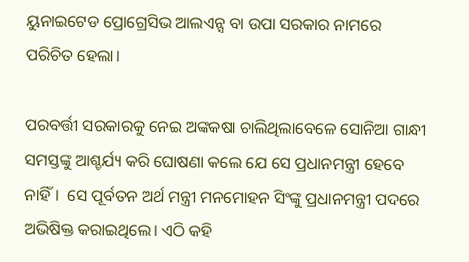ୟୁନାଇଟେଡ ପ୍ରୋଗ୍ରେସିଭ ଆଲଏନ୍ସ ବା ଉପା ସରକାର ନାମରେ ପରିଚିତ ହେଲା।

ପରବର୍ତ୍ତୀ ସରକାରକୁ ନେଇ ଅଙ୍କକଷା ଚାଲିଥିଲାବେଳେ ସୋନିଆ ଗାନ୍ଧୀ ସମସ୍ତଙ୍କୁ ଆଶ୍ଚର୍ଯ୍ୟ କରି ଘୋଷଣା କଲେ ଯେ ସେ ପ୍ରଧାନମନ୍ତ୍ରୀ ହେବେ ନାହିଁ।  ସେ ପୂର୍ବତନ ଅର୍ଥ ମନ୍ତ୍ରୀ ମନମୋହନ ସିଂଙ୍କୁ ପ୍ରଧାନମନ୍ତ୍ରୀ ପଦରେ ଅଭିଷିକ୍ତ କରାଇଥିଲେ। ଏଠି କହି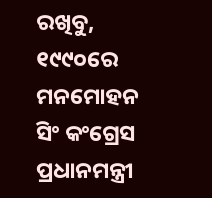ରଖିବୁ, ୧୯୯୦ରେ ମନମୋହନ ସିଂ କଂଗ୍ରେସ ପ୍ରଧାନମନ୍ତ୍ରୀ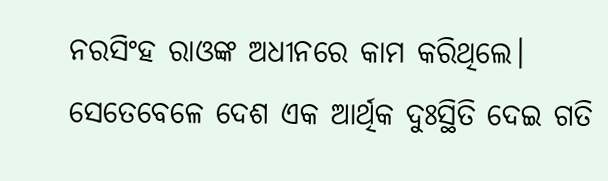ନରସିଂହ ରାଓଙ୍କ ଅଧୀନରେ କାମ କରିଥିଲେ। ସେତେବେଳେ ଦେଶ ଏକ ଆର୍ଥିକ ଦୁଃସ୍ଥିତି ଦେଇ ଗତି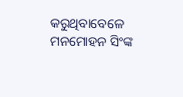କରୁଥିବାବେଳେ ମନମୋହନ ସିଂଙ୍କ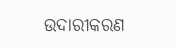ଉଦାରୀକରଣ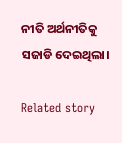ନୀତି ଅର୍ଥନୀତିକୁ ସଜାଡି ଦେଇଥିଲା।

Related story